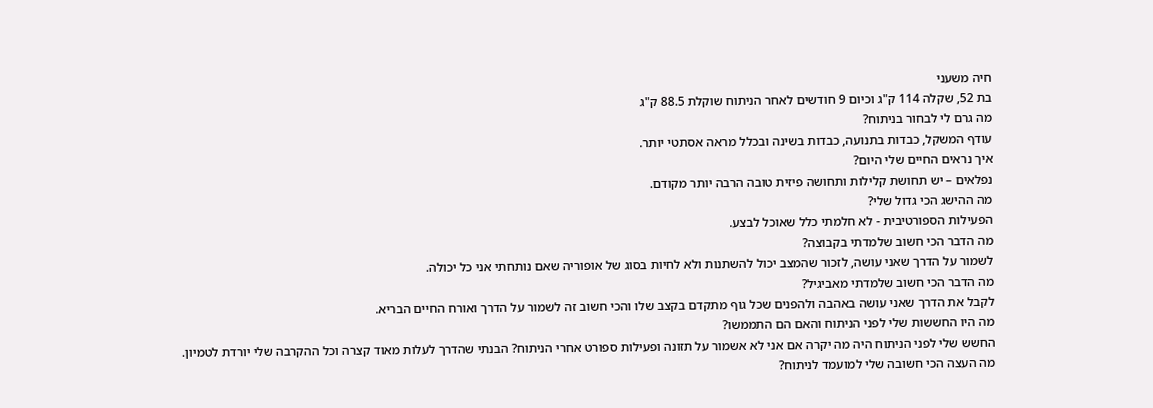חיה משעני
בת 52, שקלה 114 ק"ג וכיום 9 חודשים לאחר הניתוח שוקלת 88.5 ק"ג
מה גרם לי לבחור בניתוח?
עודף המשקל, כבדות בתנועה, כבדות בשינה ובכלל מראה אסתטי יותר.
איך נראים החיים שלי היום?
נפלאים – יש תחושת קלילות ותחושה פיזית טובה הרבה יותר מקודם.
מה ההישג הכי גדול שלי?
הפעילות הספורטיבית - לא חלמתי כלל שאוכל לבצע.
מה הדבר הכי חשוב שלמדתי בקבוצה?
לשמור על הדרך שאני עושה, לזכור שהמצב יכול להשתנות ולא לחיות בסוג של אופוריה שאם נותחתי אני כל יכולה.
מה הדבר הכי חשוב שלמדתי מאביגיל?
לקבל את הדרך שאני עושה באהבה ולהפנים שכל גוף מתקדם בקצב שלו והכי חשוב זה לשמור על הדרך ואורח החיים הבריא.
מה היו החששות שלי לפני הניתוח והאם הם התממשו?
החשש שלי לפני הניתוח היה מה יקרה אם אני לא אשמור על תזונה ופעילות ספורט אחרי הניתוח? הבנתי שהדרך לעלות מאוד קצרה וכל ההקרבה שלי יורדת לטמיון.
מה העצה הכי חשובה שלי למועמד לניתוח?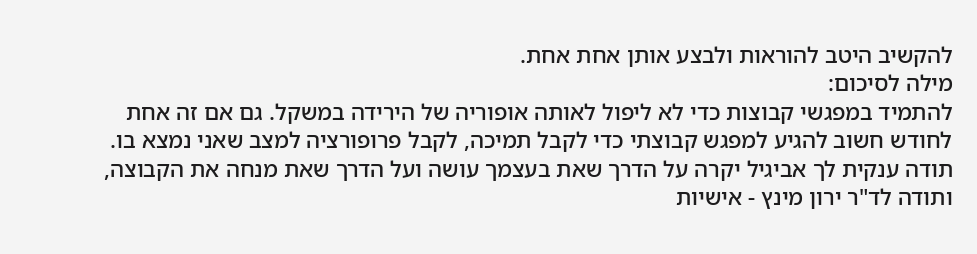להקשיב היטב להוראות ולבצע אותן אחת אחת.
מילה לסיכום:
להתמיד במפגשי קבוצות כדי לא ליפול לאותה אופוריה של הירידה במשקל. גם אם זה אחת לחודש חשוב להגיע למפגש קבוצתי כדי לקבל תמיכה, לקבל פרופורציה למצב שאני נמצא בו.
תודה ענקית לך אביגיל יקרה על הדרך שאת בעצמך עושה ועל הדרך שאת מנחה את הקבוצה, ותודה לד"ר ירון מינץ - אישיות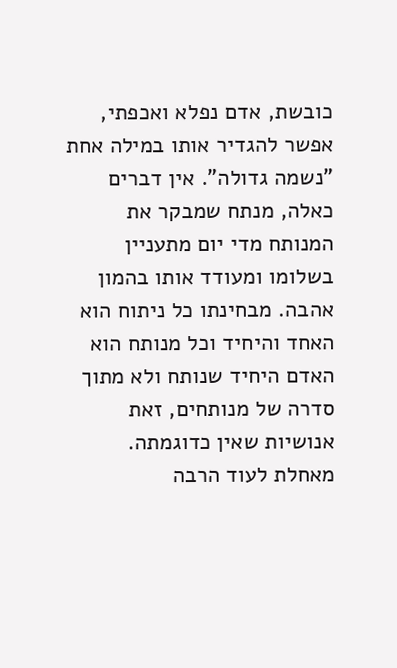כובשת, אדם נפלא ואכפתי, אפשר להגדיר אותו במילה אחת "נשמה גדולה". אין דברים כאלה, מנתח שמבקר את המנותח מדי יום מתעניין בשלומו ומעודד אותו בהמון אהבה. מבחינתו כל ניתוח הוא האחד והיחיד וכל מנותח הוא האדם היחיד שנותח ולא מתוך סדרה של מנותחים, זאת אנושיות שאין כדוגמתה. מאחלת לעוד הרבה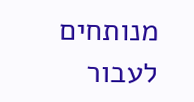מנותחים לעבור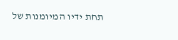תחת ידיו המיומנות של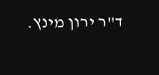ד"ר ירון מינץ.